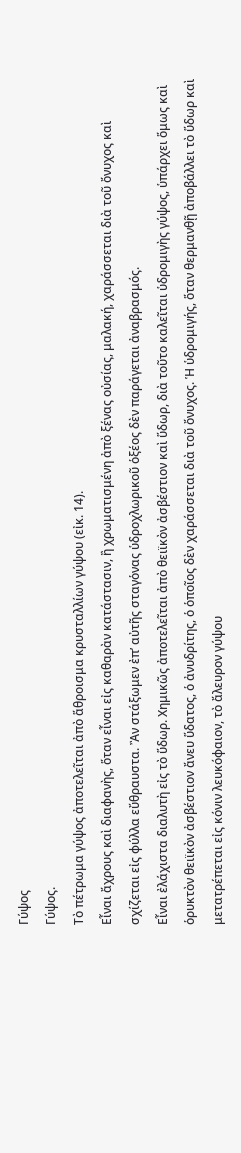Γύψος
Γύψος.
Τὸ πέτρωμα γύψος ἀποτελεῖται ἀπὸ ἅθροισμα κρυσταλλίων γύψου (εἰκ. 14).
Εἶναι ἄχρους καὶ διαφανὴς, ὅταν εἶναι εἰς καθαρὰν κατάστασιν, ἢ χρωματισμένη ἀπὸ ξένας οὐσίας, μαλακή, χαράσσεται διὰ τοῦ ὄνυχος καὶ σχίζεται εἰς φύλλα εὔθραυστα. Ἂν στάξωμεν ἐπ’ αὐτῆς σταγὁνας ὑδροχλωρικοῦ ὁξέος δὲν παράγεται ἀναβρασμός.
Εἶναι ἐλάχιστα διαλυτὴ εἰς τὸ ὕδωρ. Χημικῶς ἀποτελεῖται ἀπὸ θειϊκὸν ἀσβέστιον καὶ ὕδωρ, διὰ τοῦτο καλεῖται ὑδρομιγὴς γύψος, ὑπάρχει ὅμως καὶ ὁρυκτὸν θειϊκὸν ἀσβέστιον ἄνευ ὕδατος, ὁ ἀνυδρίτης, ὁ ὁποῖος δὲν χαράσσεται διὰ τοῦ ὄνυχος. Ἡ ὑδρομιγής, ὅταν θερμανθῇ ἀποβάλλει τὸ ὕδωρ καὶ μετατρέπεται εἰς κόνιν λευκόφαιον, τὸ ἄλευρον γύψου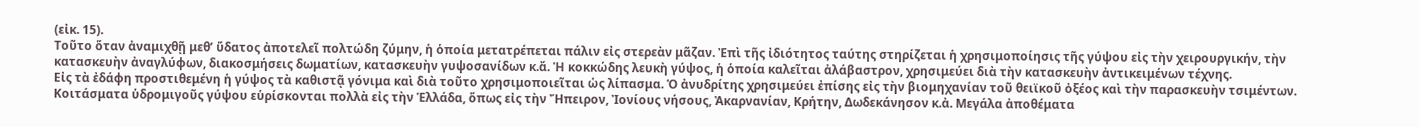(εἰκ. 15).
Τοῦτο ὅταν ἀναμιχθῇ μεθ’ ὕδατος ἀποτελεῖ πολτώδη ζύμην, ἡ ὁποία μετατρέπεται πάλιν εἰς στερεὰν μᾶζαν. Ἐπὶ τῆς ἰδιότητος ταύτης στηρίζεται ἡ χρησιμοποίησις τῆς γύψου εἰς τὴν χειρουργικήν, τὴν κατασκευὴν ἀναγλύφων, διακοσμήσεις δωματίων, κατασκευὴν γυψοσανίδων κ.ἄ. Ἡ κοκκώδης λευκὴ γύψος, ἡ ὁποία καλεῖται ἀλάβαστρον, χρησιμεύει διὰ τὴν κατασκευὴν ἀντικειμένων τέχνης.
Εἰς τὰ ἐδάφη προστιθεμένη ἡ γύψος τὰ καθιστᾷ γόνιμα καὶ διὰ τοῦτο χρησιμοποιεῖται ὡς λίπασμα. Ὁ ἀνυδρίτης χρησιμεύει ἐπίσης εἰς τὴν βιομηχανίαν τοῦ θειϊκοῦ ὀξέος καὶ τὴν παρασκευὴν τσιμέντων.
Κοιτάσματα ὑδρομιγοῦς γύψου εὑρίσκονται πολλὰ εἰς τὴν Ἑλλάδα, ὅπως εἰς τὴν Ἤπειρον, Ἰονίους νήσους, Ἀκαρνανίαν, Κρήτην, Δωδεκάνησον κ.ἀ. Μεγάλα ἀποθέματα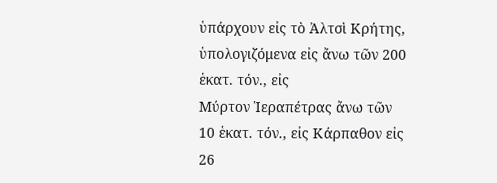ὑπάρχουν εἰς τὸ Ἀλτσὶ Κρήτης, ὑπολογιζόμενα εἰς ἄνω τῶν 200 ἑκατ. τόν., εἰς
Μύρτον Ἱεραπέτρας ἄνω τῶν 10 ἑκατ. τόν., εἰς Κάρπαθον εἰς 26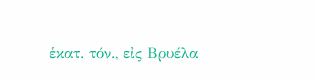ἑκατ. τόν., εἰς Βρυέλα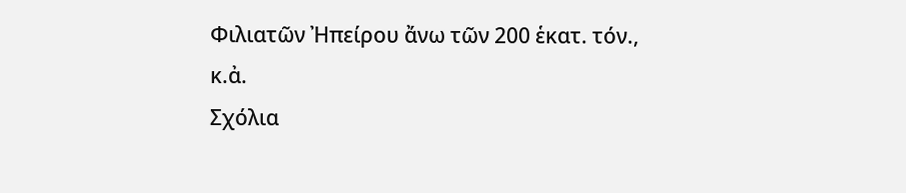Φιλιατῶν Ἠπείρου ἄνω τῶν 200 ἑκατ. τόν., κ.ἀ.
Σχόλια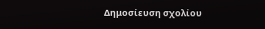Δημοσίευση σχολίου